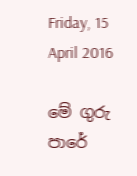Friday, 15 April 2016

මේ ගුරු පාරේ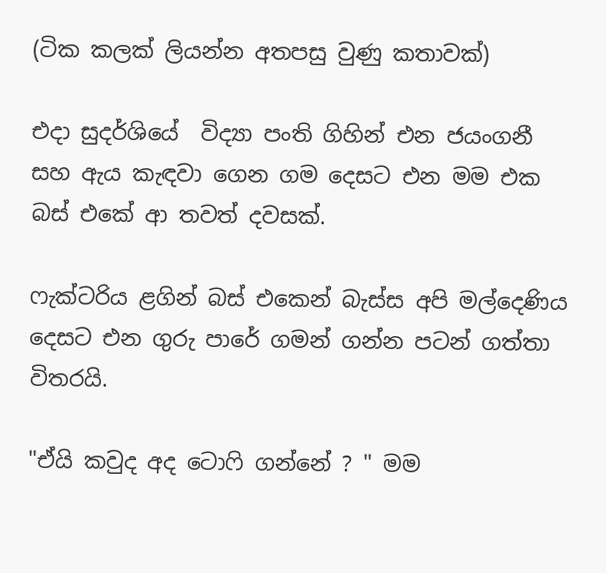(ටික කලක් ලියන්න අතපසු වුණු කතාවක්)

එදා සුදර්ශියේ  විද්‍යා පංති ගිහින් එන ජයංගනී සහ ඇය කැඳවා ගෙන ගම දෙසට එන මම එක බස් එකේ ආ තවත් දවසක්.

ෆැක්ටරිය ළගින් බස් එකෙන් බැස්ස අපි මල්දෙණිය දෙසට එන ගුරු පාරේ ගමන් ගන්න පටන් ගත්තා විතරයි.

"ඒයි කවුද අද ටොෆි ගන්නේ ? " මම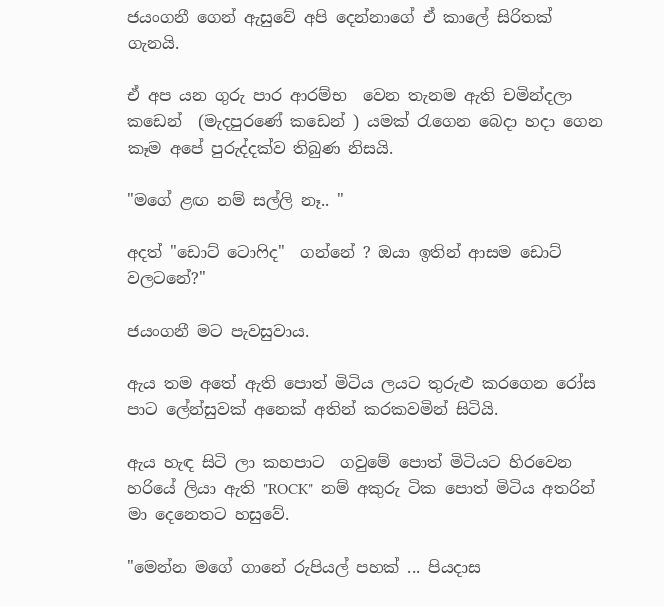ජයංගනී ගෙන් ඇසුවේ අපි දෙන්නාගේ ඒ කාලේ සිරිතක් ගැනයි.

ඒ අප යන ගුරු පාර ආරම්භ  වෙන තැනම ඇති චමින්දලා කඩෙන්  (මැදපුරණේ කඩෙන් ) යමක් රැගෙන බෙදා හදා ගෙන කෑම අපේ පුරුද්දක්ව තිබුණ නිසයි.

"මගේ ළඟ නම් සල්ලි නෑ.. "

අදත් "ඩොට් ටොෆිද"  ගන්නේ ? ඔයා ඉතින් ආසම ඩොට් වලටනේ?"

ජයංගනී මට පැවසුවාය.

ඇය තම අතේ ඇති පොත් මිටිය ලයට තුරුළු කරගෙන රෝස පාට ලේන්සුවක් අනෙක් අතින් කරකවමින් සිටියි.

ඇය හැඳ සිටි ලා කහපාට  ගවුමේ පොත් මිටියට හිරවෙන හරියේ ලියා ඇති "ROCK"  නම් අකුරු ටික පොත් මිටිය අතරින් මා දෙනෙතට හසුවේ.

"මෙන්න මගේ ගානේ රුපියල් පහක් ... පියදාස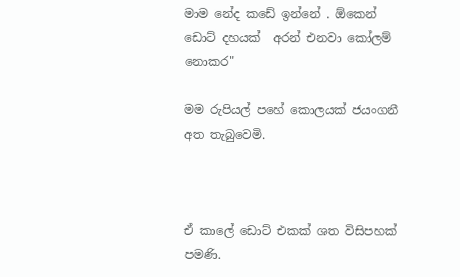මාම නේද කඩේ ඉන්නේ . ඕකෙන් ඩොට් දහයක්  අරන් එනවා කෝලම් නොකර"

මම රුපියල් පහේ කොලයක් ජයංගනී අත තැබුවෙමි.



ඒ කාලේ ඩොට් එකක් ශත විසිපහක් පමණි.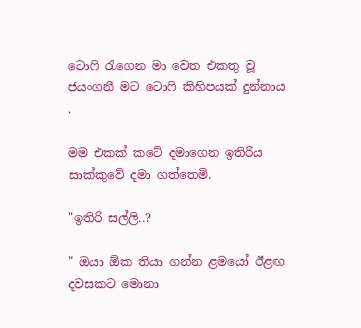ටොෆි රැගෙන මා වෙත එකතු වූ ජයංගනී මට ටොෆි කිහිපයක් දුන්නාය .

මම එකක් කටේ දමාගෙන ඉතිරිය සාක්කුවේ දමා ගත්තෙමි.

"ඉතිරි සල්ලි..?

" ඔයා ඕක තියා ගන්න ළමයෝ ඊළඟ දවසකට මොනා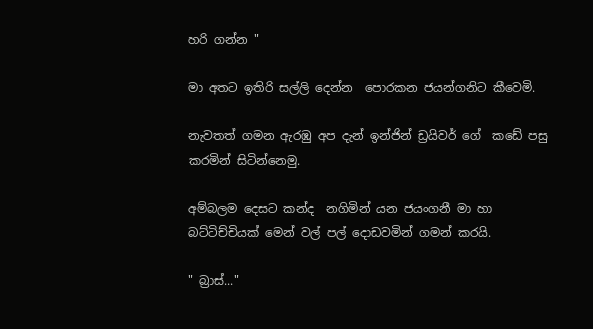හරි ගන්න "

මා අතට ඉතිරි සල්ලි දෙන්න  පොරකන ජයන්ගනිට කීවෙමි.

නැවතත් ගමන ඇරඹු අප දැන් ඉන්ජින් ඩ්‍රයිවර් ගේ  කඩේ පසු කරමින් සිටින්නෙමු.

අම්බලම දෙසට කන්ද  නගිමින් යන ජයංගනී මා හා බට්ටිච්චියක් මෙන් වල් පල් දොඩවමින් ගමන් කරයි.

" බ්‍රාස්..."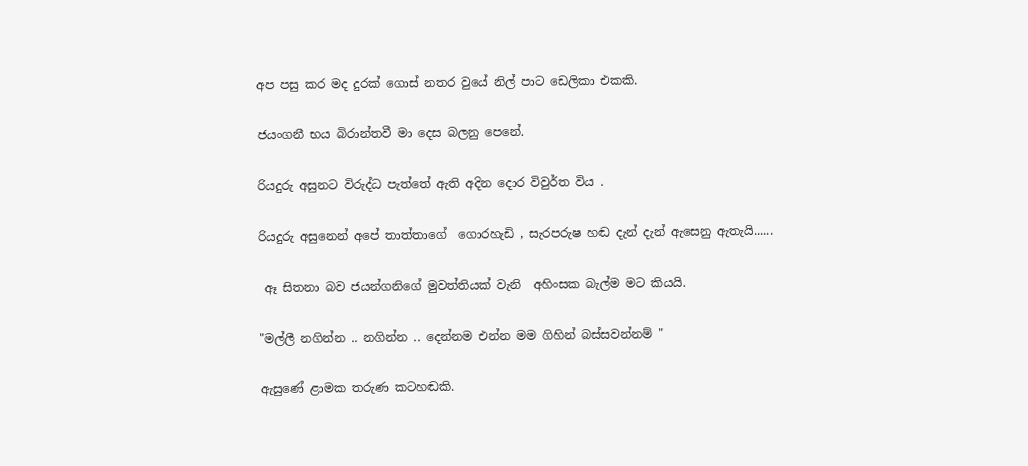අප පසු කර මද දුරක් ගොස් නතර වුයේ නිල් පාට ඩෙලිකා එකකි.

ජයංගනී භය බිරාන්තවී මා දෙස බලනු පෙනේ.

රියදුරු අසුනට විරුද්ධ පැත්තේ ඇති අදින දොර විවුර්ත විය .

රියදුරු අසුනෙන් අපේ තාත්තාගේ  ගොරහැඩි , සැරපරුෂ හඬ දැන් දැන් ඇසෙනු ඇතැයි......

 ඈ සිතනා බව ජයන්ගනිගේ මුවත්තියක් වැනි  අහිංසක බැල්ම මට කියයි.

"මල්ලී නගින්න .. නගින්න .. දෙන්නම එන්න මම ගිහින් බස්සවන්නම් "

ඇසුණේ ළාමක තරුණ කටහඬකි.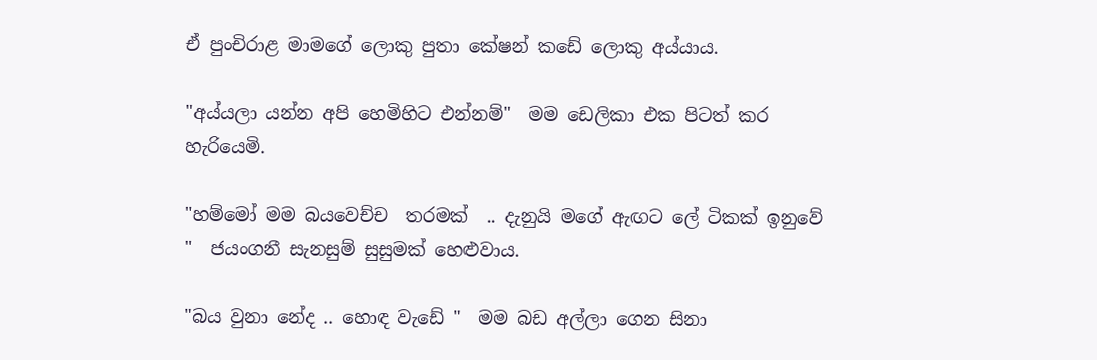ඒ පුංචිරාළ මාමගේ ලොකු පුතා කේෂන් කඩේ ලොකු අය්යාය.

"අය්යලා යන්න අපි හෙමිහිට එන්නම්"  මම ඩෙලිකා එක පිටත් කර හැරියෙමි.

"හම්මෝ මම බයවෙච්ච  තරමක්  .. දැනුයි මගේ ඇඟට ලේ ටිකක් ඉනුවේ "  ජයංගනී සැනසුම් සුසුමක් හෙළුවාය.

"බය වුනා නේද .. හොඳ වැඩේ "  මම බඩ අල්ලා ගෙන සිනා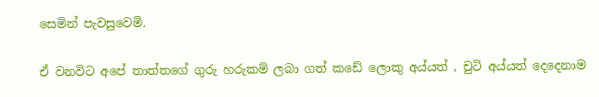සෙමින් පැවසුවෙමි.

ඒ වනවිට අපේ තාත්තගේ ගුරු හරුකම් ලබා ගත් කඩේ ලොකු අය්යත් , චුටි අය්යත් දෙදෙනාම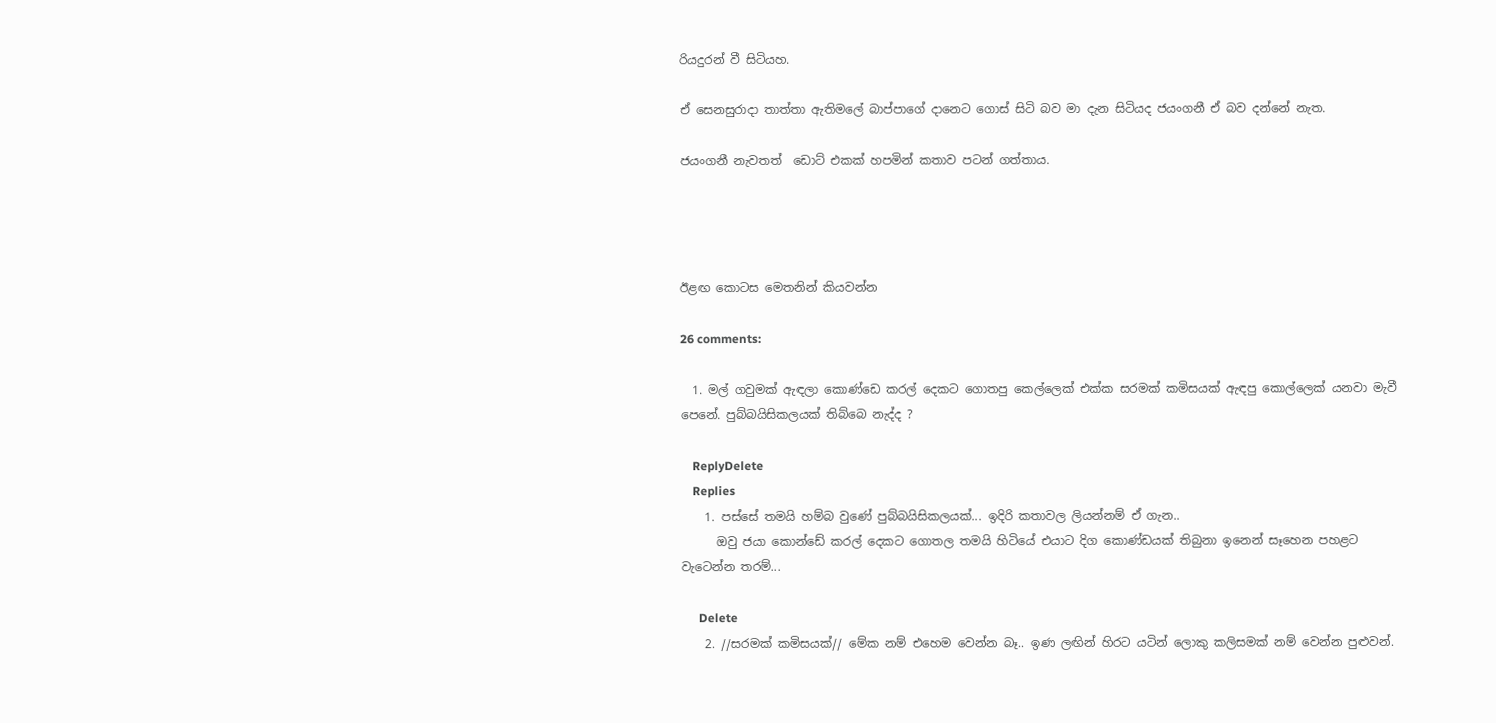රියදුරන් වී සිටියහ.

ඒ සෙනසුරාදා තාත්තා ඇතිමලේ බාප්පාගේ දානෙට ගොස් සිටි බව මා දැන සිටියද ජයංගනී ඒ බව දන්නේ නැත.

ජයංගනී නැවතත්  ඩොට් එකක් හපමින් කතාව පටන් ගත්තාය.




ඊළඟ කොටස මෙතනින් කියවන්න

26 comments:

  1. මල් ගවුමක් ඇඳලා කොණ්ඩෙ කරල් දෙකට ගොතපු කෙල්ලෙක් එක්ක සරමක් කමිසයක් ඇඳපු කොල්ලෙක් යනවා මැවී පෙනේ. පුබ්බයිසිකලයක් තිබ්‍බෙ නැද්ද ?

    ReplyDelete
    Replies
    1. පස්සේ තමයි හම්බ වුණේ පුබ්බයිසිකලයක්... ඉදිරි කතාවල ලියන්නම් ඒ ගැන..
      ඔවු ජයා කොන්ඩේ කරල් දෙකට ගොතල තමයි හිටියේ එයාට දිග කොණ්ඩයක් තිබුනා ඉනෙන් සෑහෙන පහළට වැටෙන්න තරම්...

      Delete
    2. //සරමක් කමිසයක්// මේක නම් එහෙම වෙන්න බෑ.. ඉණ ලඟින් හිරට යටින් ලොකු කලිසමක් නම් වෙන්න පුළුවන්.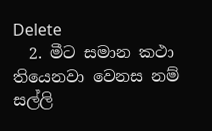Delete
  2. මීට සමාන කථා තියෙනවා වෙනස නම් සල්ලි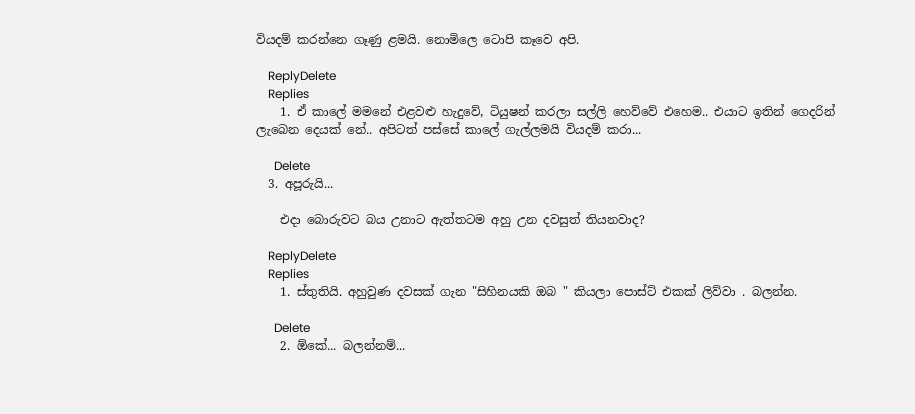වියදම් කරන්නෙ ගෑණු ළමයි. නොමිලෙ ටොපි කෑවෙ අපි.

    ReplyDelete
    Replies
    1. ඒ කාලේ මමනේ එළවළු හැදුවේ, ටියුෂන් කරලා සල්ලි හෙව්වේ එහෙම.. එයාට ඉතින් ගෙදරින් ලැබෙන දෙයක් නේ.. අපිටත් පස්සේ කාලේ ගැල්ලමයි වියදම් කරා...

      Delete
  3. අපූරුයි...

    එදා බොරුවට බය උනාට ඇත්තටම අහු උන දවසුත් තියනවාද?

    ReplyDelete
    Replies
    1. ස්තුතියි. අහුවුණ දවසක් ගැන "සිහිනයකි ඔබ " කියලා පොස්ට් එකක් ලිව්වා . බලන්න.

      Delete
    2. ඕකේ... බලන්නම්...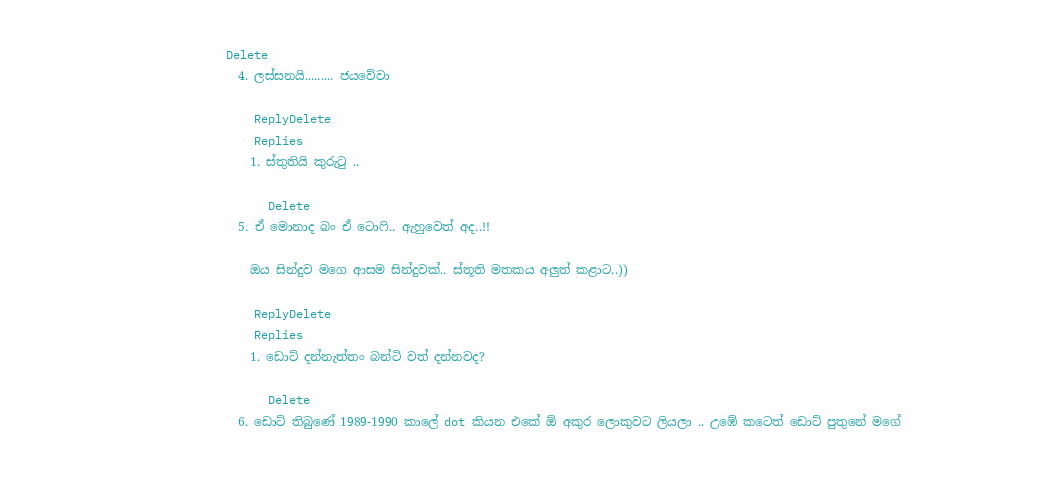Delete
  4. ලස්සනයි......... ජයවේවා

    ReplyDelete
    Replies
    1. ස්තුතියි කුරුටු ..

      Delete
  5. ඒ මොනාද බං ඒ ටොෆි.. ඇහුවෙත් අද..!!

    ඔය සින්දුව මගෙ ආසම සින්දුවක්.. ස්තූති මතකය අලුත් කළාට..))

    ReplyDelete
    Replies
    1. ඩොට් දන්නැත්තං බන්ටි වත් දන්නවද?

      Delete
  6. ඩොට් තිබුණේ 1989-1990 කාලේ dot කියන එකේ ඕ අකුර ලොකුවට ලියලා .. උඹේ කටෙත් ඩොට් පුතුනේ මගේ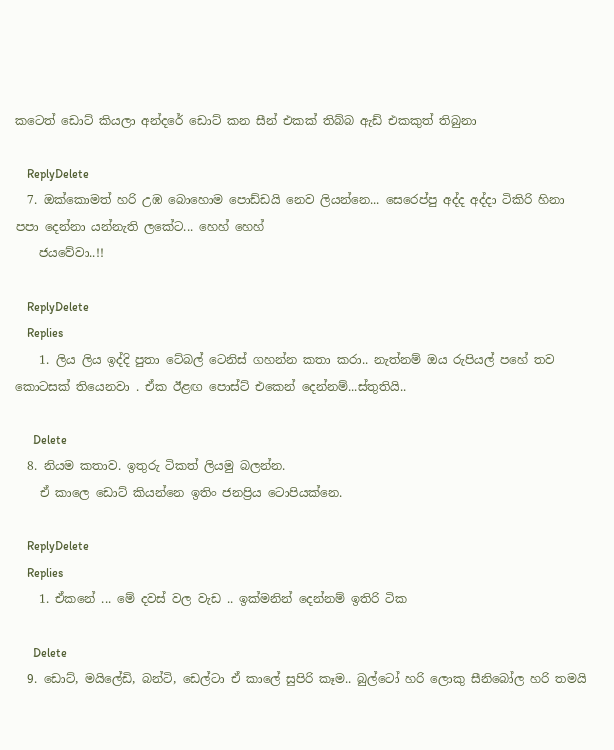කටෙත් ඩොට් කියලා අන්දරේ ඩොට් කන සීන් එකක් තිබ්බ ඇඩ් එකකුත් තිබුනා

    ReplyDelete
  7. ඔක්කොමත් හරි උඹ බොහොම පොඩ්ඩයි නෙව ලියන්නෙ... සෙරෙප්පු අද්ද අද්දා ටිකිරි හිනා පපා දෙන්නා යන්නැති ලකේට... හෙහ් හෙහ්
    ජයවේවා..!!

    ReplyDelete
    Replies
    1. ලිය ලිය ඉද්දි පුතා ටේබල් ටෙනිස් ගහන්න කතා කරා.. නැත්නම් ඔය රුපියල් පහේ තව කොටසක් තියෙනවා . ඒක ඊළඟ පොස්ට් එකෙන් දෙන්නම්...ස්තුතියි..

      Delete
  8. නියම කතාව. ඉතුරු ටිකත් ලියමු බලන්න.
    ඒ කාලෙ ඩොට් කියන්නෙ ඉතිං ජනප්‍රිය ටොපියක්නෙ.

    ReplyDelete
    Replies
    1. ඒකනේ ... මේ දවස් වල වැඩ .. ඉක්මනින් දෙන්නම් ඉතිරි ටික

      Delete
  9. ඩොට්, මයිලේඩි, බන්ටි, ඩෙල්ටා ඒ කාලේ සුපිරි කෑම.. බුල්ටෝ හරි ලොකු සීනිබෝල හරි තමයි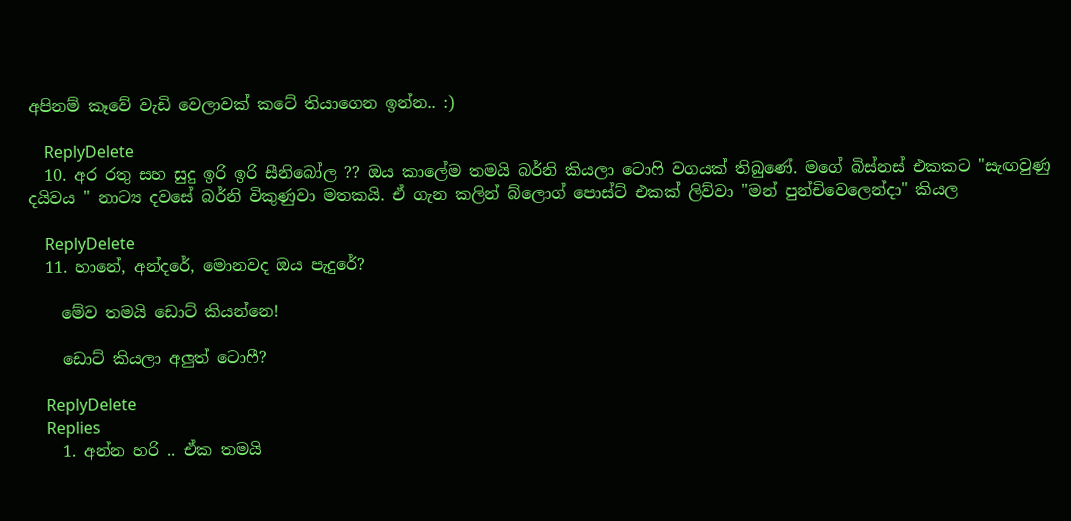අපිනම් කෑවේ වැඩි වෙලාවක් කටේ තියාගෙන ඉන්න.. :)

    ReplyDelete
  10. අර රතු සහ සුදු ඉරි ඉරි සීනිබෝල ?? ඔය කාලේම තමයි බර්නි කියලා ටොෆි වගයක් තිබුණේ. මගේ බිස්නස් එකකට "සැඟවුණු දයිවය " නාට්‍ය දවසේ බර්නි විකුණුවා මතකයි. ඒ ගැන කලින් බ්ලොග් පොස්ට් එකක් ලිව්වා "මන් පුන්චිවෙලෙන්දා" කියල

    ReplyDelete
  11. හානේ, අන්දරේ, මොනවද ඔය පැදුරේ?

    මේව තමයි ඩොට් කියන්නෙ!

    ඩොට් කියලා අලුත් ටොෆී?

    ReplyDelete
    Replies
    1. අන්න හරි .. ඒක තමයි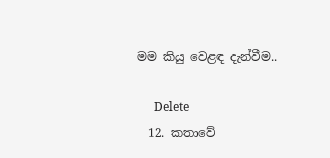මම කියු වෙළඳ දැන්වීම..

      Delete
  12. කතාවේ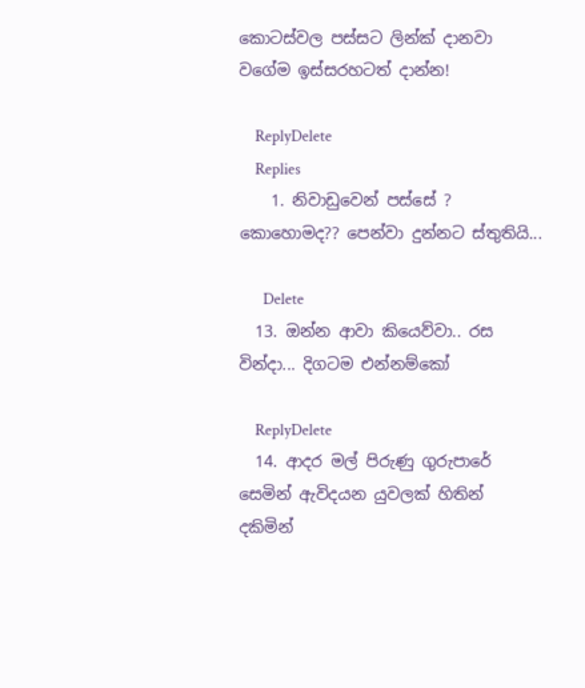කොටස්වල පස්සට ලින්ක් දානවා වගේම ඉස්සරහටත් දාන්න!

    ReplyDelete
    Replies
    1. නිවාඩුවෙන් පස්සේ ? කොහොමද?? පෙන්වා දුන්නට ස්තුතියි...

      Delete
  13. ඔන්න ආවා කියෙව්වා.. රස වින්දා... දිගටම එන්නම්කෝ

    ReplyDelete
  14. ආදර මල් පිරුණු ගුරුපාරේ සෙමින් ඇවිදයන යුවලක් හිතින් දකිමින්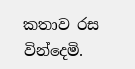කතාව රස වින්දෙමි.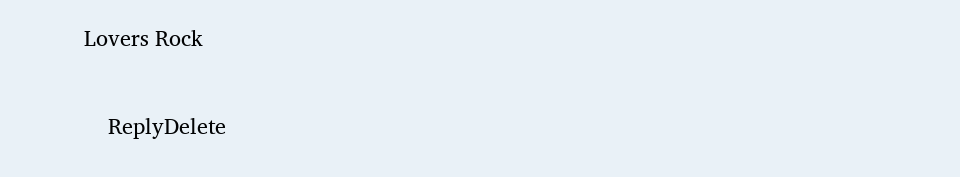Lovers Rock

    ReplyDelete